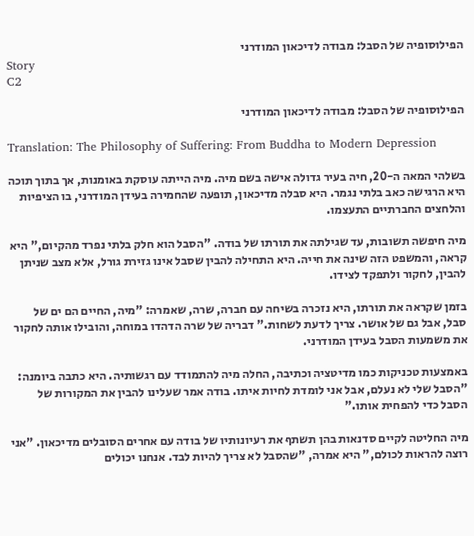הפילוסופיה של הסבל: מבודה לדיכאון המודרני
Story
C2

הפילוסופיה של הסבל: מבודה לדיכאון המודרני

Translation: The Philosophy of Suffering: From Buddha to Modern Depression

בשלהי המאה ה-20, חיה בעיר גדולה אישה בשם מיה. מיה הייתה עוסקת באומנות, אך בתוך תוכה היא הרגישה כאב בלתי נגמר. היא סבלה מדיכאון, תופעה שהחמירה בעידן המודרני, בו הציפיות והלחצים החברתיים התעצמו.

מיה חיפשה תשובות, עד שגילתה את תורתו של בודה. "הסבל הוא חלק בלתי נפרד מהקיום," היא קראה, והמשפט הזה שינה את חייה. היא התחילה להבין שסבל אינו גזירת גורל, אלא מצב שניתן להבין, לחקור ולתפקד לצידו.

בזמן שקראה את תורתו, היא נזכרה בשיחה עם חברה, שרה, שאמרה: "מיה, החיים הם ים של סבל, אבל גם של אושר. צריך לדעת לשחות." דבריה של שרה הדהדו במוחה, והובילו אותה לחקור את משמעות הסבל בעידן המודרני.

באמצעות טכניקות כמו מדיטציה וכתיבה, החלה מיה להתמודד עם רגשותיה. היא כתבה ביומנה: "הסבל שלי לא נעלם, אבל אני לומדת לחיות איתו. בודה אמר שעלינו להבין את המקורות של הסבל כדי להפחית אותו."

מיה החליטה לקיים סדנאות בהן תשתף את רעיונותיו של בודה עם אחרים הסובלים מדיכאון. "אני רוצה להראות לכולם," היא אמרה, "שהסבל לא צריך להיות לבד. אנחנו יכולים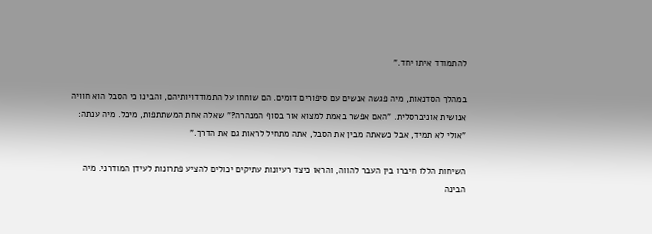להתמודד איתו יחד."

במהלך הסדנאות, מיה פגשה אנשים עם סיפורים דומים. הם שוחחו על התמודדויותיהם, והבינו כי הסבל הוא חוויה אנושית אוניברסלית. "האם אפשר באמת למצוא אור בסוף המנהרה?" שאלה אחת המשתתפות, מיכל. מיה ענתה: "אולי לא תמיד, אבל כשאתה מבין את הסבל, אתה מתחיל לראות גם את הדרך."

השיחות הללו חיברו בין העבר להווה, והראו כיצד רעיונות עתיקים יכולים להציע פתרונות לעידן המודרני. מיה הבינה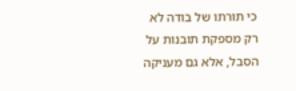כי תורתו של בודה לא רק מספקת תובנות על הסבל, אלא גם מעניקה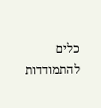כלים להתמודדות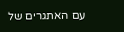עם האתגרים של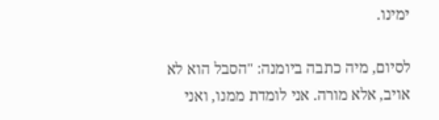ימינו.

לסיום, מיה כתבה ביומנה: "הסבל הוא לא אויב, אלא מורה. אני לומדת ממנו, ואני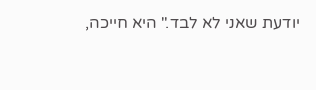יודעת שאני לא לבד." היא חייכה,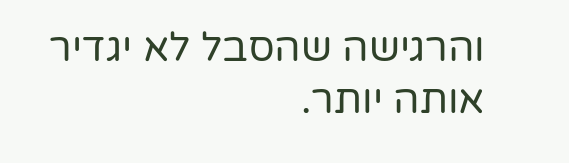והרגישה שהסבל לא יגדיר אותה יותר.